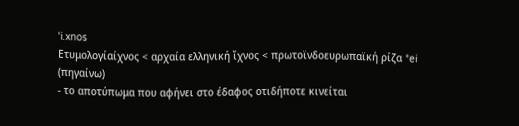ˈi.xnos
Ετυμολογίαίχνος < αρχαία ελληνική ἴχνος < πρωτοϊνδοευρωπαϊκή ρίζα *ei (πηγαίνω)
- το αποτύπωμα που αφήνει στο έδαφος οτιδήποτε κινείται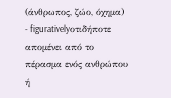(άνθρωπος, ζώο, όχημα)
- figurativelyοτιδήποτε απομένει από το πέρασμα ενός ανθρώπου ή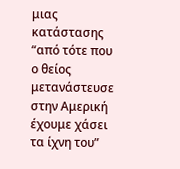μιας κατάστασης
“από τότε που ο θείος μετανάστευσε στην Αμερική έχουμε χάσει τα ίχνη του”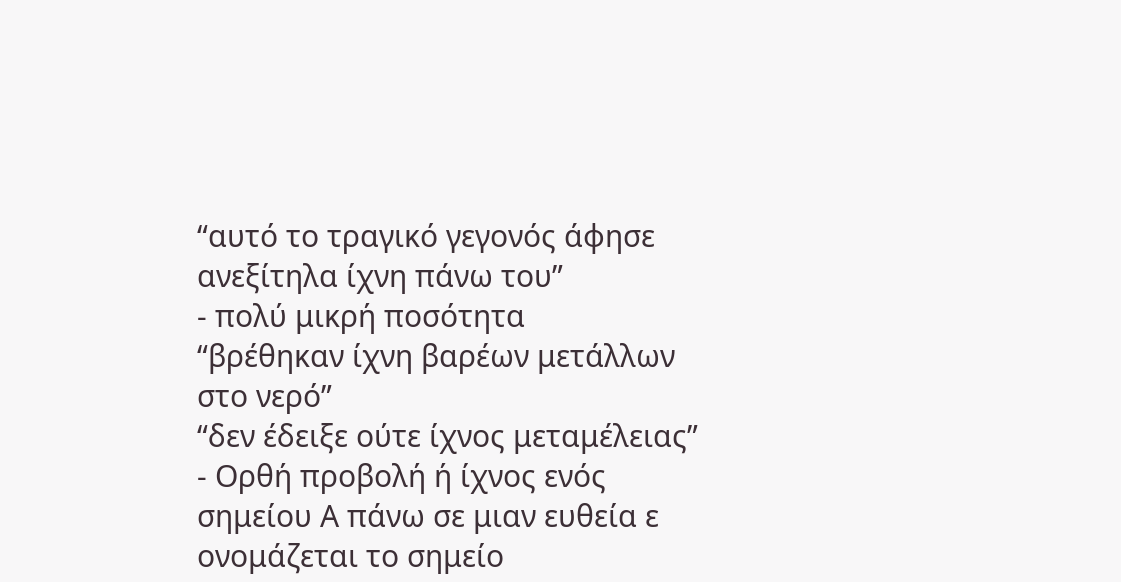“αυτό το τραγικό γεγονός άφησε ανεξίτηλα ίχνη πάνω του”
- πολύ μικρή ποσότητα
“βρέθηκαν ίχνη βαρέων μετάλλων στο νερό”
“δεν έδειξε ούτε ίχνος μεταμέλειας”
- Ορθή προβολή ή ίχνος ενός σημείου Α πάνω σε μιαν ευθεία ε ονομάζεται το σημείο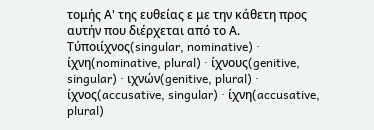τομής Α' της ευθείας ε με την κάθετη προς αυτήν που διέρχεται από το Α.
Τύποιίχνος(singular, nominative) · ίχνη(nominative, plural) · ίχνους(genitive, singular) · ιχνών(genitive, plural) · ίχνος(accusative, singular) · ίχνη(accusative, plural)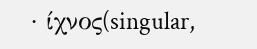· ίχνος(singular,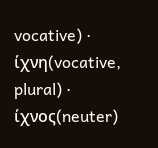vocative) · ίχνη(vocative, plural) · ίχνος(neuter)